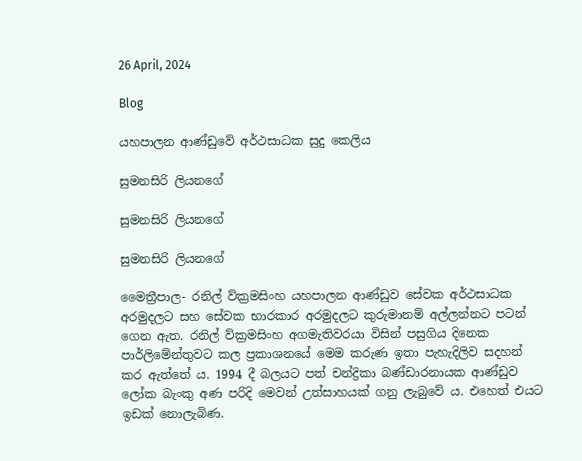26 April, 2024

Blog

යහපාලන ආණ්ඩුවේ අර්ථසාධක සුදු කෙලිය

සුමනසිරි ලියනගේ

සුමනසිරි ලියනගේ

සුමනසිරි ලියනගේ

මෛත්‍රීපාල- රනිල් ව්ක්‍රමසිංහ යහපාලන ආණ්ඩුව සේවක අර්ථසාධක අරමුදලට සහ සේවක භාරකාර අරමුදලට කුරුමානම් අල්ලන්නට පටන් ගෙන ඇත. රනිල් ව්ක්‍රමසිංහ අගමැතිවරයා විසින් පසුගිය දිනෙක පාර්ලිමේන්තුවට කල ප්‍රකාශනයේ මෙම කරුණ ඉතා පැහැදිලිව සදහන් කර ඇත්තේ ය. 1994 දී බලයට පත් චන්ද්‍රිකා බණ්ඩාරනායක ආණ්ඩුව ලෝක බැංකු අණ පරිදි මෙවන් උත්සාහයක් ගනු ලැබුවේ ය. එහෙත් එයට ඉඩක් නොලැබිණ.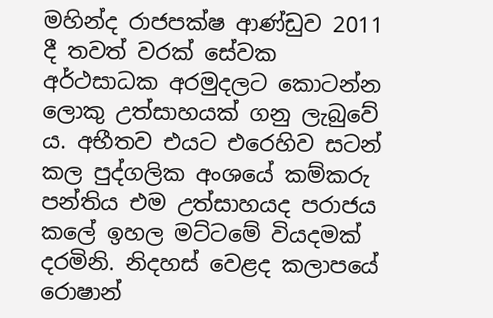මහින්ද රාජපක්ෂ ආණ්ඩුව 2011 දී තවත් වරක් සේවක අර්ථසාධක අරමුදලට කොටන්න ලොකු උත්සාහයක් ගනු ලැබුවේ ය. අභීතව එයට එරෙහිව සටන් කල පුද්ගලික අංශයේ කම්කරු පන්තිය එම උත්සාහයද පරාජය කලේ ඉහල මට්ටමේ වියදමක් දරමිනි. නිදහස් වෙළද කලාපයේ රොෂාන්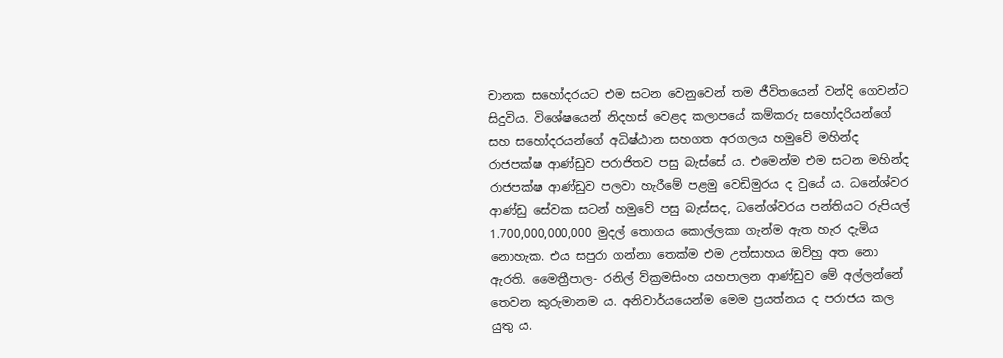චානක සහෝදරයට එම සටන වෙනුවෙන් තම ජීවිතයෙන් වන්දි ගෙවන්ට සිදුවිය. විශේෂයෙන් නිදහස් වෙළද කලාපයේ කම්කරු සහෝදරියන්ගේ සහ සහෝදරයන්ගේ අධිෂ්ඨාන සහගත අරගලය හමුවේ මහින්ද රාජපක්ෂ ආණ්ඩුව පරාජිතව පසු බැස්සේ ය. එමෙන්ම එම සටන මහින්ද රාජපක්ෂ ආණ්ඩුව පලවා හැරීමේ පළමු වෙඩිමුරය ද වුයේ ය. ධනේශ්වර ආණ්ඩු සේවක සටන් හමුවේ පසු බැස්සද, ධනේශ්වරය පන්තියට රුපියල් 1.700,000,000,000 මුදල් තොගය කොල්ලකා ගැන්ම ඇත හැර දැමිය නොහැක. එය සපුරා ගන්නා තෙක්ම එම උත්සාහය ඔව්හු අත නො ඇරති. මෛත්‍රීපාල- රනිල් ව්ක්‍රමසිංහ යහපාලන ආණ්ඩුව මේ අල්ලන්නේ තෙවන කුරුමානම ය. අනිවාර්යයෙන්ම මෙම ප්‍රයත්නය ද පරාජය කල යුතු ය.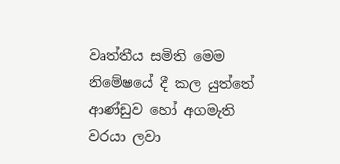වෘත්තීය සමිති මෙම නිමේෂයේ දී කල යුත්තේ ආණ්ඩුව හෝ අගමැති වරයා ලවා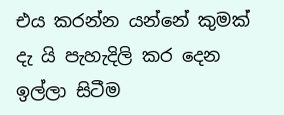එය කරන්න යන්නේ කුමක් දැ යි පැහැදිලි කර දෙන ඉල්ලා සිටීම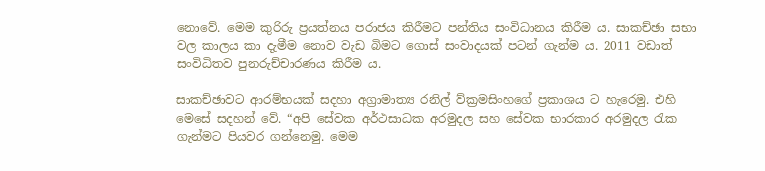නොවේ. මෙම කුරිරු ප්‍රයත්නය පරාජය කිරීමට පන්තිය සංවිධානය කිරීම ය. සාකච්ඡා සභා වල කාලය කා දැමීම නොව වැඩ බිමට ගොස් සංවාදයක් පටන් ගැන්ම ය. 2011 වඩාත් සංවිධිතව පුනරුච්චාරණය කිරීම ය.

සාකච්ඡාවට ආරම්භයක් සදහා අග්‍රාමාත්‍ය රනිල් ව්ක්‍රමසිංහගේ ප්‍රකාශය ට හැරෙමු. එහි මෙසේ සදහන් වේ. “අපි සේවක අර්ථසාධක අරමුදල සහ සේවක භාරකාර අරමුදල රැක ගැන්මට පියවර ගන්නෙමු. මෙම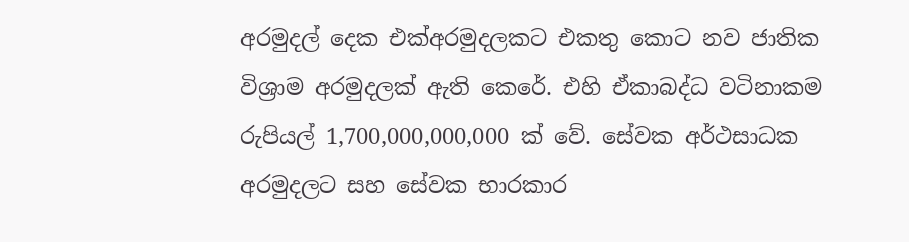අරමුදල් දෙක එක්අරමුදලකට එකතු කොට නව ජාතික විශ්‍රාම අරමුදලක් ඇති කෙරේ. එහි ඒකාබද්ධ වටිනාකම රුපියල් 1,700,000,000,000 ක් වේ. සේවක අර්ථසාධක අරමුදලට සහ සේවක භාරකාර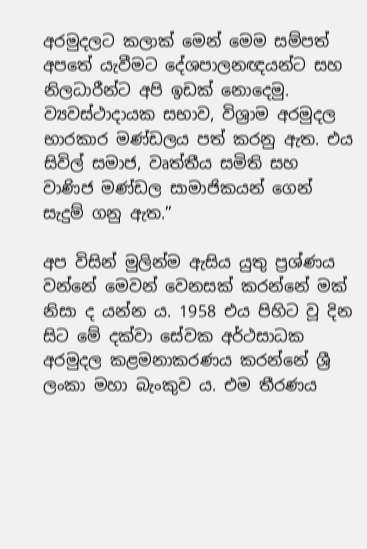අරමුදලට කලාක් මෙන් මෙම සම්පත් අපතේ යැවීමට දේශපාලනඥයන්ට සහ නිලධාරීන්ට අපි ඉඩක් නොදෙමු. ව්‍යවස්ථාදායක සභාව, විශ්‍රාම අරමුදල භාරකාර මණ්ඩලය පත් කරනු ඇත. එය සිවිල් සමාජ, වෘත්තීය සමිති සහ වාණිජ මණ්ඩල සාමාජිකයන් ගෙන් සැදුම් ගනු ඇත.”

අප විසින් මුලින්ම ඇසිය යුතු ප්‍රශ්ණය වන්නේ මෙවන් වෙනසක් කරන්නේ මක් නිසා ද යන්න ය. 1958 එය පිහිට වූ දින සිට මේ දක්වා සේවක අර්ථසාධක අරමුදල කළමනාකරණය කරන්නේ ශ්‍රී ලංකා මහා බැංකුව ය. එම තීරණය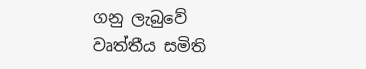ගනු ලැබුවේ වෘත්තීය සමිති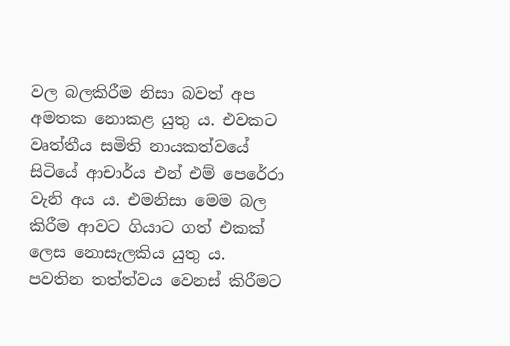වල බලකිරීම නිසා බවත් අප අමතක නොකළ යුතු ය. එවකට වෘත්තීය සමිති නායකත්වයේ සිටියේ ආචාර්ය එන් එම් පෙරේරා වැනි අය ය. එමනිසා මෙම බල කිරීම ආවට ගියාට ගත් එකක් ලෙස නොසැලකිය යුතු ය. පවතින තත්ත්වය වෙනස් කිරීමට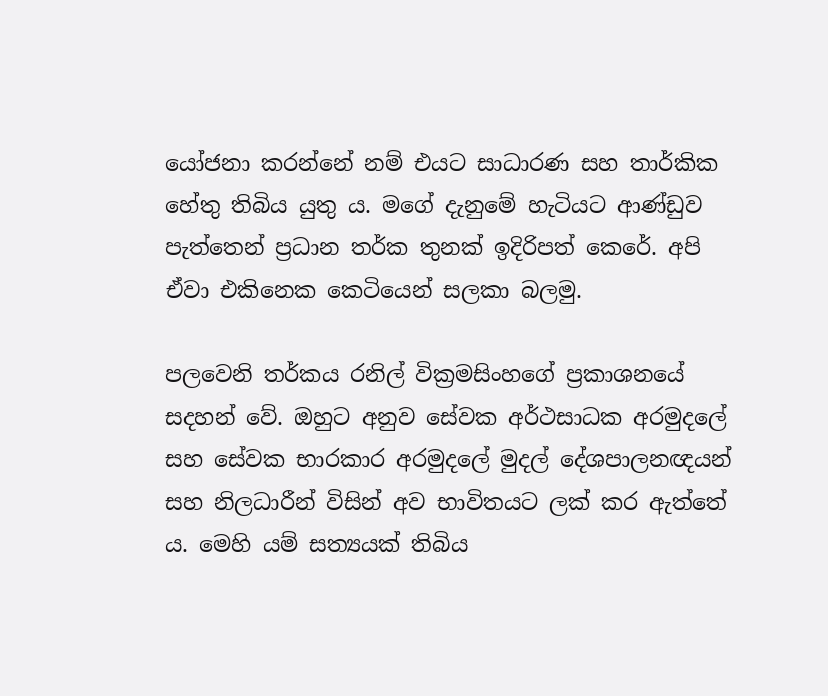යෝජනා කරන්නේ නම් එයට සාධාරණ සහ තාර්කික හේතු තිබිය යුතු ය. මගේ දැනුමේ හැටියට ආණ්ඩුව පැත්තෙන් ප්‍රධාන තර්ක තුනක් ඉදිරිපත් කෙරේ. අපි ඒවා එකිනෙක කෙටියෙන් සලකා බලමු.

පලවෙනි තර්කය රනිල් වික්‍රමසිංහගේ ප්‍රකාශනයේ සදහන් වේ. ඔහුට අනුව සේවක අර්ථසාධක අරමුදලේ සහ සේවක භාරකාර අරමුදලේ මුදල් දේශපාලනඥයන් සහ නිලධාරීන් විසින් අව භාවිතයට ලක් කර ඇත්තේ ය. මෙහි යම් සත්‍යයක් තිබිය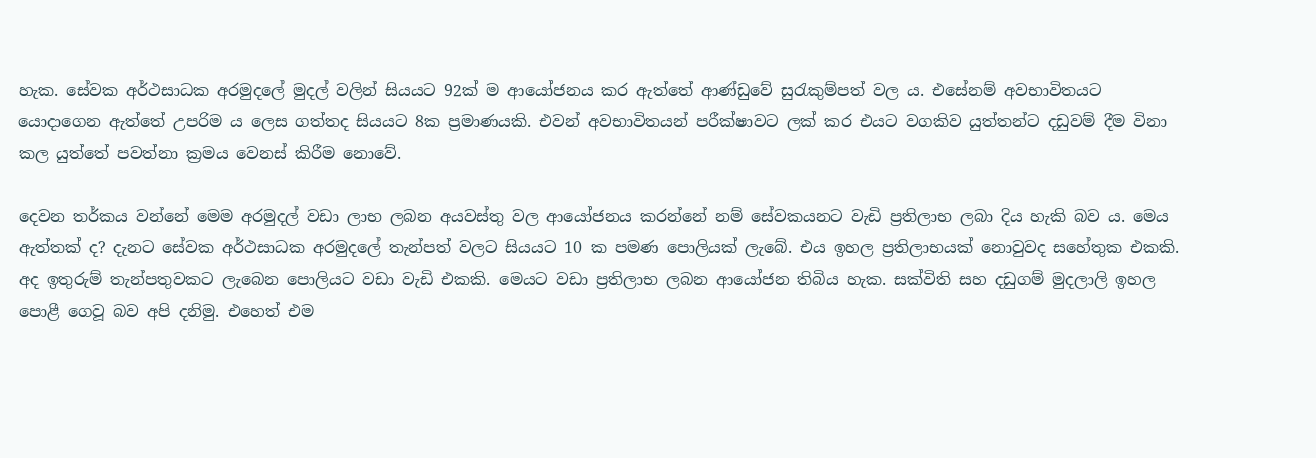හැක. සේවක අර්ථසාධක අරමුදලේ මුදල් වලින් සියයට 92ක් ම ආයෝජනය කර ඇත්තේ ආණ්ඩුවේ සුරැකුම්පත් වල ය. එසේනම් අවභාවිතයට යොදාගෙන ඇත්තේ උපරිම ය ලෙස ගත්තද සියයට 8ක ප්‍රමාණයකි. එවන් අවභාවිතයන් පරීක්ෂාවට ලක් කර එයට වගකිව යුත්තන්ට දඩුවම් දීම විනා කල යුත්තේ පවත්නා ක්‍රමය වෙනස් කිරීම නොවේ.

දෙවන තර්කය වන්නේ මෙම අරමුදල් වඩා ලාභ ලබන අයවස්තු වල ආයෝජනය කරන්නේ නම් සේවකයනට වැඩි ප්‍රතිලාභ ලබා දිය හැකි බව ය. මෙය ඇත්තක් ද? දැනට සේවක අර්ථසාධක අරමුදලේ තැන්පත් වලට සියයට 10 ක පමණ පොලියක් ලැබේ. එය ඉහල ප්‍රතිලාභයක් නොවුවද සහේතුක එකකි. අද ඉතුරුම් තැන්පතුවකට ලැබෙන පොලියට වඩා වැඩි එකකි. මෙයට වඩා ප්‍රතිලාභ ලබන ආයෝජන තිබිය හැක. සක්විති සහ දඩුගම් මුදලාලි ඉහල පොළී ගෙවූ බව අපි දනිමු. එහෙත් එම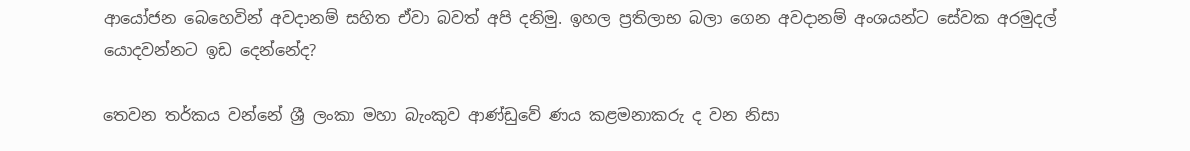ආයෝජන බෙහෙවින් අවදානම් සහිත ඒවා බවත් අපි දනිමු. ඉහල ප්‍රතිලාභ බලා ගෙන අවදානම් අංශයන්ට සේවක අරමුදල් යොදවන්නට ඉඩ දෙන්නේද?

තෙවන තර්කය වන්නේ ශ්‍රී ලංකා මහා බැංකුව ආණ්ඩුවේ ණය කළමනාකරු ද වන නිසා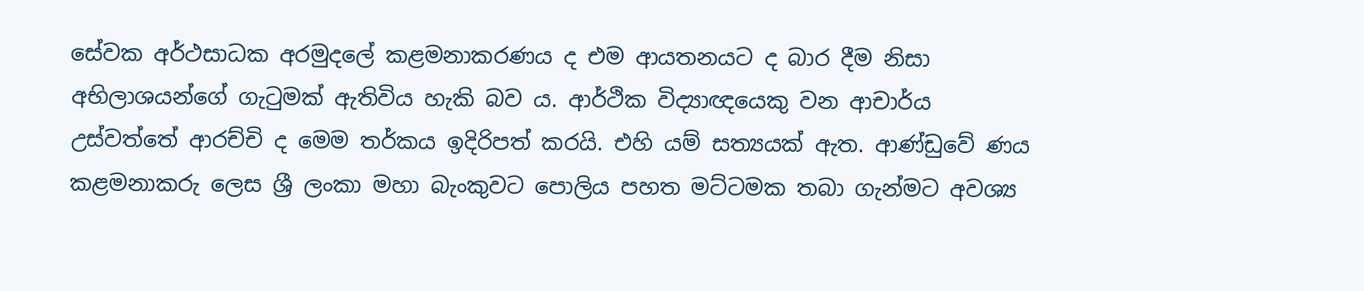සේවක අර්ථසාධක අරමුදලේ කළමනාකරණය ද එම ආයතනයට ද බාර දීම නිසා අභිලාශයන්ගේ ගැටුමක් ඇතිවිය හැකි බව ය. ආර්ථික විද්‍යාඥයෙකු වන ආචාර්ය උස්වත්තේ ආරච්චි ද මෙම තර්කය ඉදිරිපත් කරයි. එහි යම් සත්‍යයක් ඇත. ආණ්ඩුවේ ණය කළමනාකරු ලෙස ශ්‍රී ලංකා මහා බැංකුවට පොලිය පහත මට්ටමක තබා ගැන්මට අවශ්‍ය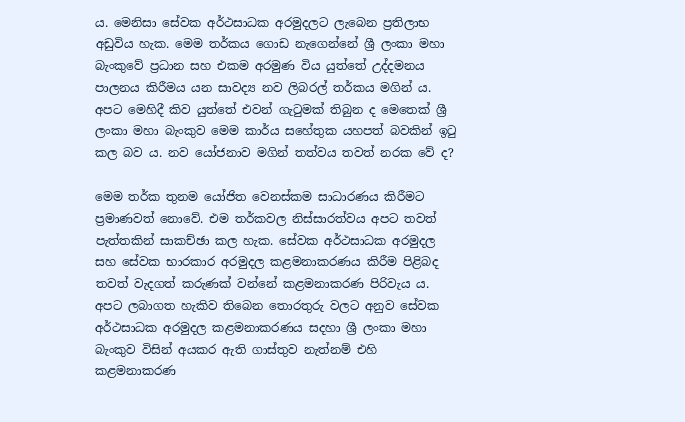ය. මෙනිසා සේවක අර්ථසාධක අරමුදලට ලැබෙන ප්‍රතිලාභ අඩුවිය හැක. මෙම තර්කය ගොඩ නැගෙන්නේ ශ්‍රී ලංකා මහා බැංකුවේ ප්‍රධාන සහ එකම අරමුණ විය යුත්තේ උද්දමනය පාලනය කිරීමය යන සාවද්‍ය නව ලිබරල් තර්කය මගින් ය. අපට මෙහිදී කිව යුත්තේ එවන් ගැටුමක් තිබුන ද මෙතෙක් ශ්‍රී ලංකා මහා බැංකුව මෙම කාර්ය සහේතුක යහපත් බවකින් ඉටු කල බව ය. නව යෝජනාව මගින් තත්වය තවත් නරක වේ ද?

මෙම තර්ක තුනම යෝජිත වෙනස්කම සාධාරණය කිරීමට ප්‍රමාණවත් නොවේ. එම තර්කවල නිස්සාරත්වය අපට තවත් පැත්තකින් සාකච්ඡා කල හැක. සේවක අර්ථසාධක අරමුදල සහ සේවක භාරකාර අරමුදල කළමනාකරණය කිරීම පිළිබද තවත් වැදගත් කරුණක් වන්නේ කළමනාකරණ පිරිවැය ය. අපට ලබාගත හැකිව තිබෙන තොරතුරු වලට අනුව සේවක අර්ථසාධක අරමුදල කළමනාකරණය සදහා ශ්‍රී ලංකා මහා බැංකුව විසින් අයකර ඇති ගාස්තුව නැත්නම් එහි කළමනාකරණ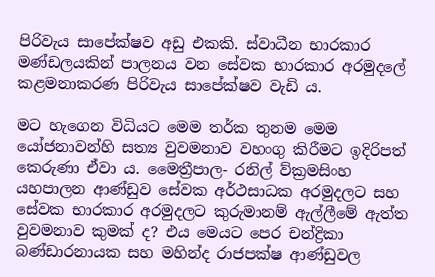පිරිවැය සාපේක්ෂව අඩු එකකි. ස්වාධීන භාරකාර මණ්ඩලයකින් පාලනය වන සේවක භාරකාර අරමුදලේ කළමනාකරණ පිරිවැය සාපේක්ෂව වැඩි ය.

මට හැගෙන විධියට මෙම තර්ක තුනම මෙම යෝජනාවන්හි සත්‍ය වුවමනාව වහංගු කිරීමට ඉදිරිපත් කෙරුණා ඒවා ය. මෛත්‍රීපාල- රනිල් ව්ක්‍රමසිංහ යහපාලන ආණ්ඩුව සේවක අර්ථසාධක අරමුදලට සහ සේවක භාරකාර අරමුදලට කුරුමානම් ඇල්ලීමේ ඇත්ත වුවමනාව කුමක් ද? එය මෙයට පෙර චන්ද්‍රිකා බණ්ඩාරනායක සහ මහින්ද රාජපක්ෂ ආණ්ඩුවල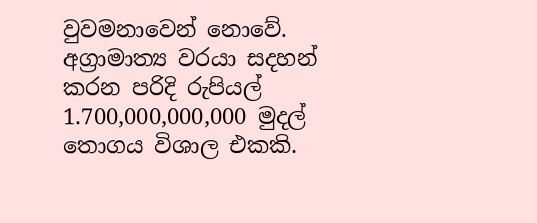වුවමනාවෙන් නොවේ. අග්‍රාමාත්‍ය වරයා සදහන් කරන පරිදි රුපියල් 1.700,000,000,000 මුදල් තොගය විශාල එකකි.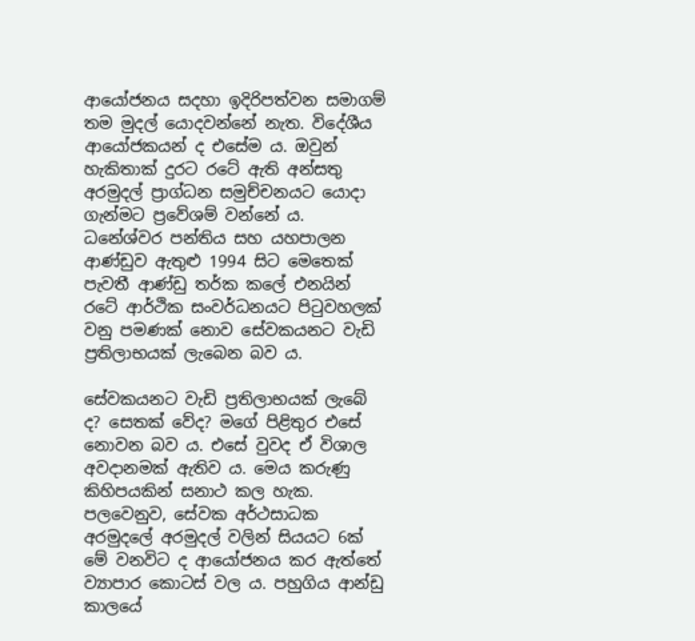ආයෝජනය සදහා ඉදිරිපත්වන සමාගම් තම මුදල් යොදවන්නේ නැත. විදේශීය ආයෝජකයන් ද එසේම ය. ඔවුන් හැකිතාක් දුරට රටේ ඇති අන්සතු අරමුදල් ප්‍රාග්ධන සමුච්චනයට යොදා ගැන්මට ප්‍රවේශම් වන්නේ ය. ධනේශ්වර පන්තිය සහ යහපාලන ආණ්ඩුව ඇතුළු 1994 සිට මෙතෙක් පැවතී ආණ්ඩු තර්ක කලේ එනයින් රටේ ආර්ථික සංවර්ධනයට පිටුවහලක් වනු පමණක් නොව සේවකයනට වැඩි ප්‍රතිලාභයක් ලැබෙන බව ය.

සේවකයනට වැඩි ප්‍රතිලාභයක් ලැබේ ද? සෙතක් වේද? මගේ පිළිතුර එසේ නොවන බව ය. එසේ වුවද ඒ විශාල අවදානමක් ඇතිව ය. මෙය කරුණු කිහිපයකින් සනාථ කල හැක. පලවෙනුව, සේවක අර්ථසාධක අරමුදලේ අරමුදල් වලින් සියයට 6ක් මේ වනවිට ද ආයෝජනය කර ඇත්තේ ව්‍යාපාර කොටස් වල ය. පහුගිය ආන්ඩු කාලයේ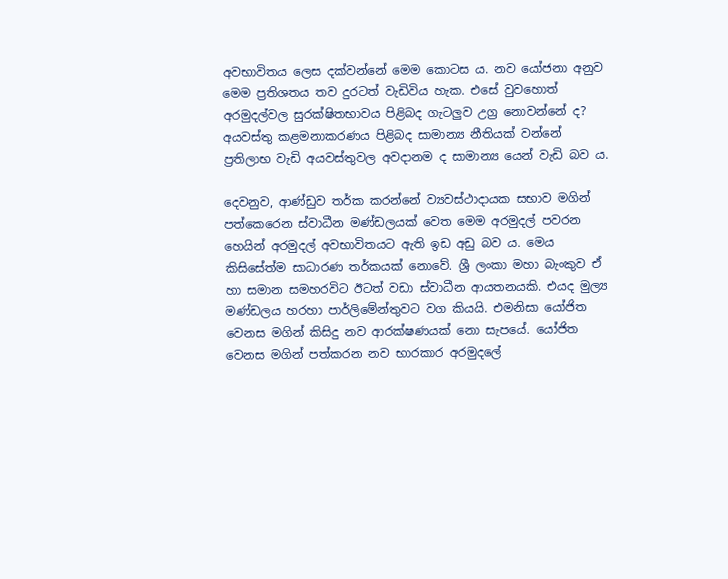අවභාවිතය ලෙස දක්වන්නේ මෙම කොටස ය. නව යෝජනා අනුව මෙම ප්‍රතිශතය තව දුරටත් වැඩිවිය හැක. එසේ වුවහොත් අරමුදල්වල සුරක්ෂිතභාවය පිළිබද ගැටලුව උග්‍ර නොවන්නේ ද? අයවස්තු කළමනාකරණය පිළිබද සාමාන්‍ය නීතියක් වන්නේ ප්‍රතිලාභ වැඩි අයවස්තුවල අවදානම ද සාමාන්‍ය යෙන් වැඩි බව ය.

දෙවනුව, ආණ්ඩුව තර්ක කරන්නේ ව්‍යවස්ථාදායක සභාව මගින් පත්කෙරෙන ස්වාධීන මණ්ඩලයක් වෙත මෙම අරමුදල් පවරන හෙයින් අරමුදල් අවභාවිතයට ඇති ඉඩ අඩු බව ය. මෙය කිසිසේත්ම සාධාරණ තර්කයක් නොවේ. ශ්‍රී ලංකා මහා බැංකුව ඒ හා සමාන සමහරවිට ඊටත් වඩා ස්වාධීන ආයතනයකි. එයද මුල්‍ය මණ්ඩලය හරහා පාර්ලිමේන්තුවට වග කියයි. එමනිසා යෝජිත වෙනස මගින් කිසිදු නව ආරක්ෂණයක් නො සැපයේ. යෝජිත වෙනස මගින් පත්කරන නව භාරකාර අරමුදලේ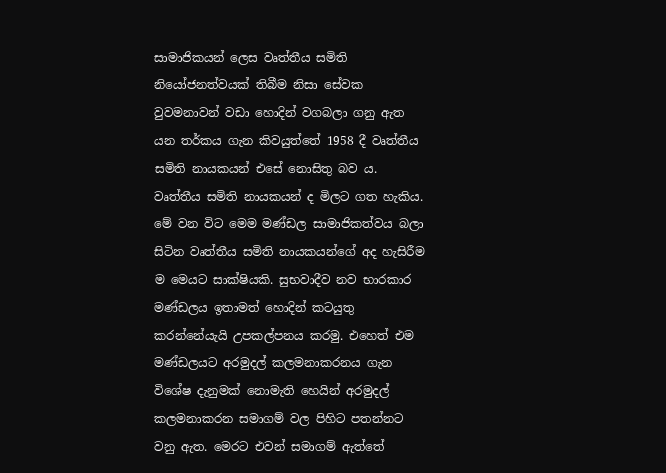සාමාජිකයන් ලෙස වෘත්තීය සමිති නියෝජනත්වයක් තිබීම නිසා සේවක වුවමනාවන් වඩා හොදින් වගබලා ගනු ඇත යන තර්කය ගැන කිවයුත්තේ 1958 දී වෘත්තීය සමිති නායකයන් එසේ නොසිතු බව ය. වෘත්තීය සමිති නායකයන් ද මිලට ගත හැකිය. මේ වන විට මෙම මණ්ඩල සාමාජිකත්වය බලා සිටින වෘත්තීය සමිති නායකයන්ගේ අද හැසිරීම ම මෙයට සාක්ෂියකි. සුභවාදීව නව භාරකාර මණ්ඩලය ඉතාමත් හොදින් කටයුතු කරන්නේයැයි උපකල්පනය කරමු. එහෙත් එම මණ්ඩලයට අරමුදල් කලමනාකරනය ගැන විශේෂ දැනුමක් නොමැති හෙයින් අරමුදල් කලමනාකරන සමාගම් වල පිහිට පතන්නට වනු ඇත. මෙරට එවන් සමාගම් ඇත්තේ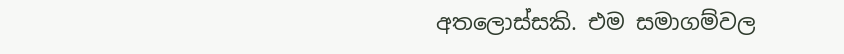අතලොස්සකි. එම සමාගම්වල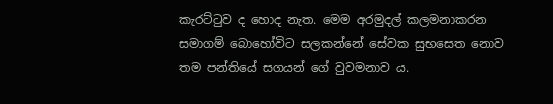කැරට්ටුව ද හොද නැත. මෙම අරමුදල් කලමනාකරන සමාගම් බොහෝවිට සලකන්නේ සේවක සුභසෙත නොව තම පන්තියේ සගයන් ගේ වුවමනාව ය.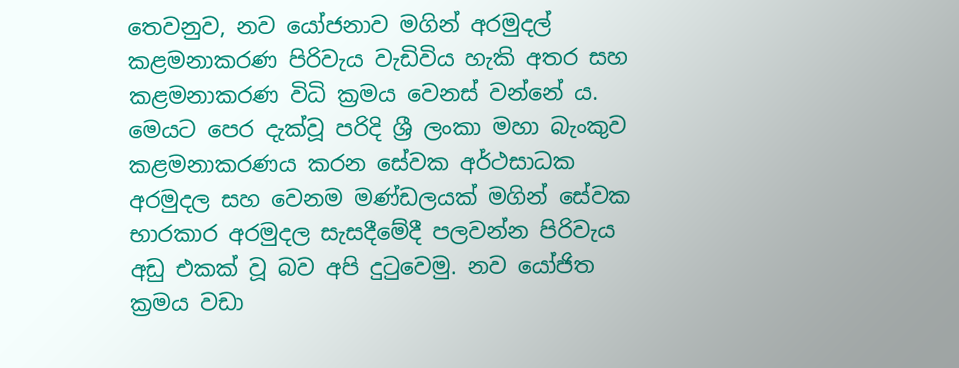තෙවනුව, නව යෝජනාව මගින් අරමුදල් කළමනාකරණ පිරිවැය වැඩිවිය හැකි අතර සහ කළමනාකරණ විධි ක්‍රමය වෙනස් වන්නේ ය. මෙයට පෙර දැක්වූ පරිදි ශ්‍රී ලංකා මහා බැංකුව කළමනාකරණය කරන සේවක අර්ථසාධක අරමුදල සහ වෙනම මණ්ඩලයක් මගින් සේවක භාරකාර අරමුදල සැසදීමේදී පලවන්න පිරිවැය අඩු එකක් වූ බව අපි දුටුවෙමු. නව යෝජිත ක්‍රමය වඩා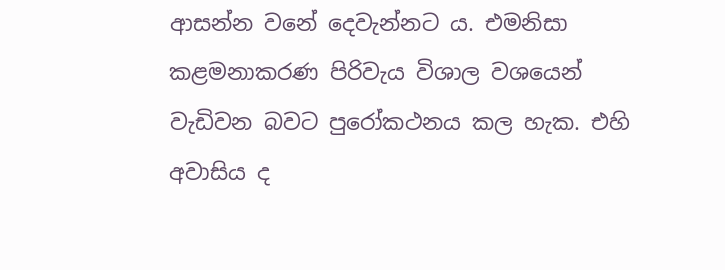ආසන්න වනේ දෙවැන්නට ය. එමනිසා කළමනාකරණ පිරිවැය විශාල වශයෙන් වැඩිවන බවට පුරෝකථනය කල හැක. එහි අවාසිය ද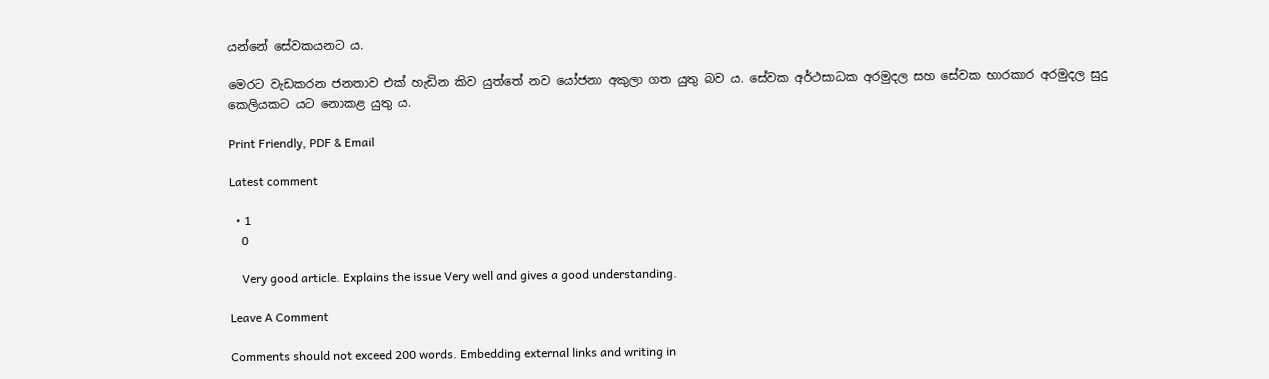යන්නේ සේවකයනට ය.

මෙරට වැඩකරන ජනතාව එක් හැඩින කිව යුත්තේ නව යෝජනා අකුලා ගත යුතු බව ය. සේවක අර්ථසාධක අරමුදල සහ සේවක භාරකාර අරමුදල සුදු කෙලියකට යට නොකළ යුතු ය.

Print Friendly, PDF & Email

Latest comment

  • 1
    0

    Very good article. Explains the issue Very well and gives a good understanding.

Leave A Comment

Comments should not exceed 200 words. Embedding external links and writing in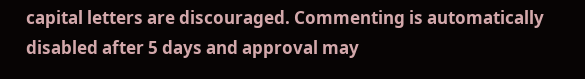capital letters are discouraged. Commenting is automatically disabled after 5 days and approval may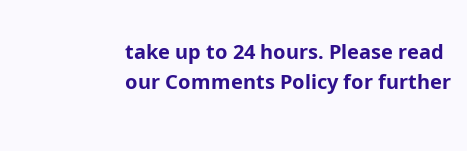take up to 24 hours. Please read our Comments Policy for further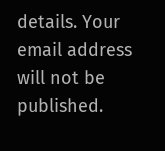details. Your email address will not be published.